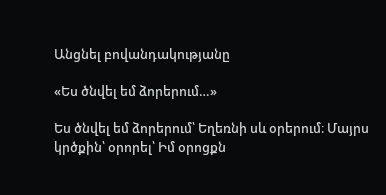Անցնել բովանդակությանը

«Ես ծնվել եմ ձորերում…»

Ես ծնվել եմ ձորերում՝ Եղեռնի սև օրերում։ Մայրս կրծքին՝ օրորել՝ Իմ օրոցքն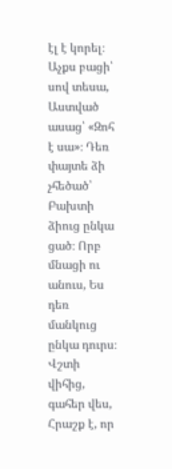էլ է կորել։ Աչքս բացի՝ սով տեսա, Աստված ասաց՝ «Զոհ է սա»։ Դեռ փայտե ձի չհեծած՝ Բախտի ձիուց ընկա ցած։ Որբ մնացի ու անուս, Ես դեռ մանկուց ընկա դուրս։ Վշտի վիհից, գահեր վես, Հրաշք է, որ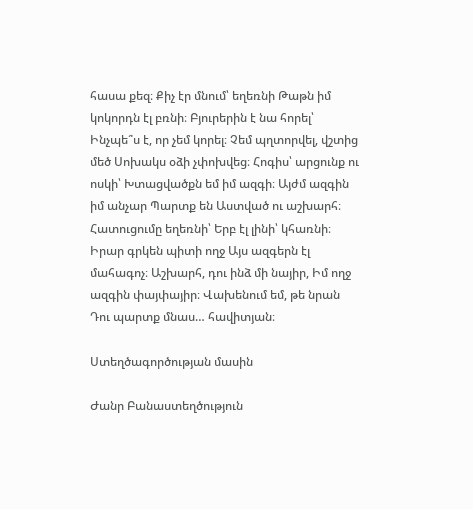հասա քեզ։ Քիչ էր մնում՝ եղեռնի Թաթն իմ կոկորդն էլ բռնի։ Բյուրերին է նա հորել՝ Ինչպե՞ս է, որ չեմ կորել։ Չեմ պղտորվել, վշտից մեծ Սոխակս օձի չփոխվեց։ Հոգիս՝ արցունք ու ոսկի՝ Խտացվածքն եմ իմ ազգի։ Այժմ ազգին իմ անչար Պարտք են Աստված ու աշխարհ։ Հատուցումը եղեռնի՝ Երբ էլ լինի՝ կհառնի։ Իրար գրկեն պիտի ողջ Այս ազգերն էլ մահագոչ։ Աշխարհ, դու ինձ մի նայիր, Իմ ողջ ազգին փայփայիր։ Վախենում եմ, թե նրան Դու պարտք մնաս… հավիտյան։

Ստեղծագործության մասին

Ժանր Բանաստեղծություն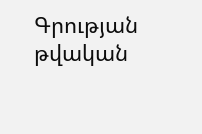Գրության թվական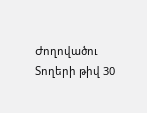Ժողովածու
Տողերի թիվ 30